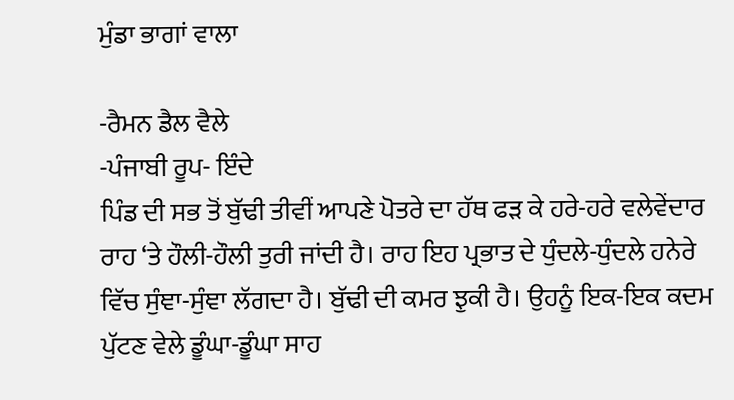ਮੁੰਡਾ ਭਾਗਾਂ ਵਾਲਾ

-ਰੈਮਨ ਡੈਲ ਵੈਲੇ
-ਪੰਜਾਬੀ ਰੂਪ- ਇੰਦੇ
ਪਿੰਡ ਦੀ ਸਭ ਤੋਂ ਬੁੱਢੀ ਤੀਵੀਂ ਆਪਣੇ ਪੋਤਰੇ ਦਾ ਹੱਥ ਫੜ ਕੇ ਹਰੇ-ਹਰੇ ਵਲੇਵੇਂਦਾਰ ਰਾਹ ‘ਤੇ ਹੌਲੀ-ਹੌਲੀ ਤੁਰੀ ਜਾਂਦੀ ਹੈ। ਰਾਹ ਇਹ ਪ੍ਰਭਾਤ ਦੇ ਧੁੰਦਲੇ-ਧੁੰਦਲੇ ਹਨੇਰੇ ਵਿੱਚ ਸੁੰਞਾ-ਸੁੰਞਾ ਲੱਗਦਾ ਹੈ। ਬੁੱਢੀ ਦੀ ਕਮਰ ਝੁਕੀ ਹੈ। ਉਹਨੂੰ ਇਕ-ਇਕ ਕਦਮ ਪੁੱਟਣ ਵੇਲੇ ਡੂੰਘਾ-ਡੂੰਘਾ ਸਾਹ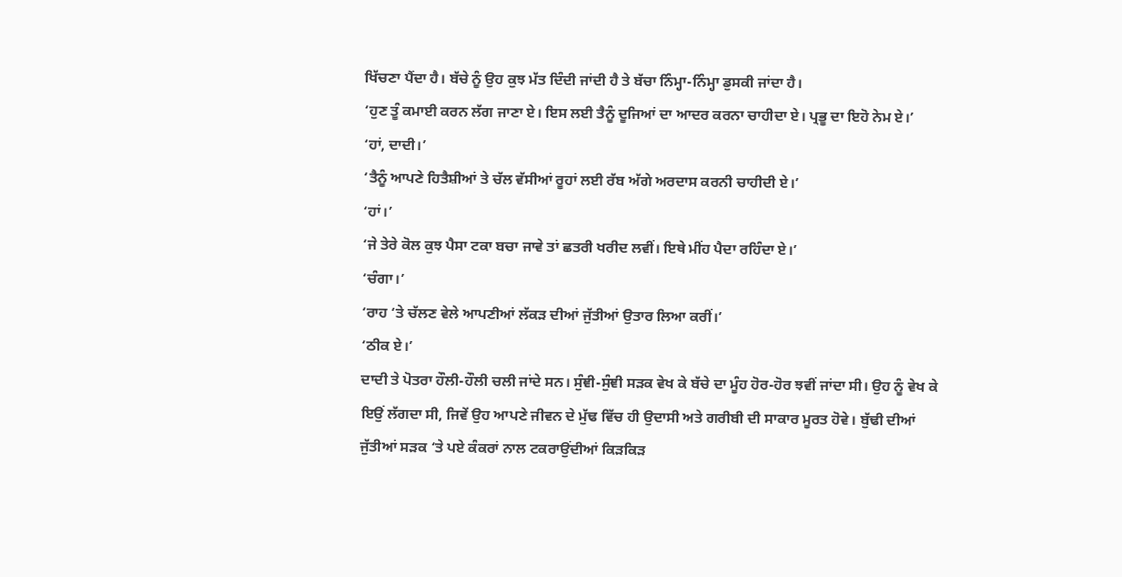ਖਿੱਚਣਾ ਪੈਂਦਾ ਹੈ। ਬੱਚੇ ਨੂੰ ਉਹ ਕੁਝ ਮੱਤ ਦਿੰਦੀ ਜਾਂਦੀ ਹੈ ਤੇ ਬੱਚਾ ਨਿੰਮ੍ਹਾ-ਨਿੰਮ੍ਹਾ ਡੁਸਕੀ ਜਾਂਦਾ ਹੈ।
‘ਹੁਣ ਤੂੰ ਕਮਾਈ ਕਰਨ ਲੱਗ ਜਾਣਾ ਏ। ਇਸ ਲਈ ਤੈਨੂੰ ਦੂਜਿਆਂ ਦਾ ਆਦਰ ਕਰਨਾ ਚਾਹੀਦਾ ਏ। ਪ੍ਰਭੂ ਦਾ ਇਹੋ ਨੇਮ ਏ।’
‘ਹਾਂ, ਦਾਦੀ।’
‘ਤੈਨੂੰ ਆਪਣੇ ਹਿਤੈਸ਼ੀਆਂ ਤੇ ਚੱਲ ਵੱਸੀਆਂ ਰੂਹਾਂ ਲਈ ਰੱਬ ਅੱਗੇ ਅਰਦਾਸ ਕਰਨੀ ਚਾਹੀਦੀ ਏ।’
‘ਹਾਂ।’
‘ਜੇ ਤੇਰੇ ਕੋਲ ਕੁਝ ਪੈਸਾ ਟਕਾ ਬਚਾ ਜਾਵੇ ਤਾਂ ਛਤਰੀ ਖਰੀਦ ਲਵੀਂ। ਇਥੇ ਮੀਂਹ ਪੈਦਾ ਰਹਿੰਦਾ ਏ।’
‘ਚੰਗਾ।’
‘ਰਾਹ ‘ਤੇ ਚੱਲਣ ਵੇਲੇ ਆਪਣੀਆਂ ਲੱਕੜ ਦੀਆਂ ਜੁੱਤੀਆਂ ਉਤਾਰ ਲਿਆ ਕਰੀਂ।’
‘ਠੀਕ ਏ।’
ਦਾਦੀ ਤੇ ਪੋਤਰਾ ਹੌਲੀ-ਹੌਲੀ ਚਲੀ ਜਾਂਦੇ ਸਨ। ਸੁੰਞੀ-ਸੁੰਞੀ ਸੜਕ ਵੇਖ ਕੇ ਬੱਚੇ ਦਾ ਮੂੰਹ ਹੋਰ-ਹੋਰ ਝਵੀਂ ਜਾਂਦਾ ਸੀ। ਉਹ ਨੂੰ ਵੇਖ ਕੇ ਇਉਂ ਲੱਗਦਾ ਸੀ, ਜਿਵੇਂ ਉਹ ਆਪਣੇ ਜੀਵਨ ਦੇ ਮੁੱਢ ਵਿੱਚ ਹੀ ਉਦਾਸੀ ਅਤੇ ਗਰੀਬੀ ਦੀ ਸਾਕਾਰ ਮੂਰਤ ਹੋਵੇ। ਬੁੱਢੀ ਦੀਆਂ ਜੁੱਤੀਆਂ ਸੜਕ ‘ਤੇ ਪਏ ਕੰਕਰਾਂ ਨਾਲ ਟਕਰਾਉਂਦੀਆਂ ਕਿੜਕਿੜ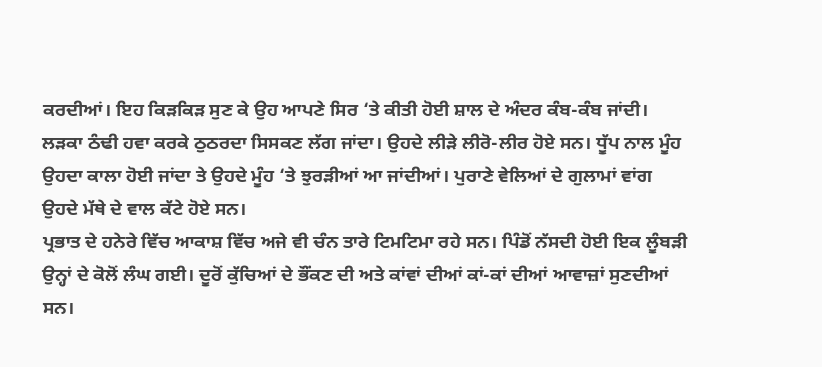ਕਰਦੀਆਂ। ਇਹ ਕਿੜਕਿੜ ਸੁਣ ਕੇ ਉਹ ਆਪਣੇ ਸਿਰ ‘ਤੇ ਕੀਤੀ ਹੋਈ ਸ਼ਾਲ ਦੇ ਅੰਦਰ ਕੰਬ-ਕੰਬ ਜਾਂਦੀ। ਲੜਕਾ ਠੰਢੀ ਹਵਾ ਕਰਕੇ ਠੁਠਰਦਾ ਸਿਸਕਣ ਲੱਗ ਜਾਂਦਾ। ਉਹਦੇ ਲੀੜੇ ਲੀਰੋ-ਲੀਰ ਹੋਏ ਸਨ। ਧੂੱਪ ਨਾਲ ਮੂੰਹ ਉਹਦਾ ਕਾਲਾ ਹੋਈ ਜਾਂਦਾ ਤੇ ਉਹਦੇ ਮੂੰਹ ‘ਤੇ ਝੁਰੜੀਆਂ ਆ ਜਾਂਦੀਆਂ। ਪੁਰਾਣੇ ਵੇਲਿਆਂ ਦੇ ਗੁਲਾਮਾਂ ਵਾਂਗ ਉਹਦੇ ਮੱਥੇ ਦੇ ਵਾਲ ਕੱਟੇ ਹੋਏ ਸਨ।
ਪ੍ਰਭਾਤ ਦੇ ਹਨੇਰੇ ਵਿੱਚ ਆਕਾਸ਼ ਵਿੱਚ ਅਜੇ ਵੀ ਚੰਨ ਤਾਰੇ ਟਿਮਟਿਮਾ ਰਹੇ ਸਨ। ਪਿੰਡੋਂ ਨੱਸਦੀ ਹੋਈ ਇਕ ਲੂੰਬੜੀ ਉਨ੍ਹਾਂ ਦੇ ਕੋਲੋਂ ਲੰਘ ਗਈ। ਦੂਰੋਂ ਕੁੱਚਿਆਂ ਦੇ ਭੌਂਕਣ ਦੀ ਅਤੇ ਕਾਂਵਾਂ ਦੀਆਂ ਕਾਂ-ਕਾਂ ਦੀਆਂ ਆਵਾਜ਼ਾਂ ਸੁਣਦੀਆਂ ਸਨ।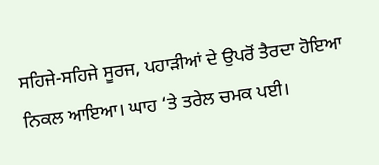ਸਹਿਜੇ-ਸਹਿਜੇ ਸੂਰਜ, ਪਹਾੜੀਆਂ ਦੇ ਉਪਰੋਂ ਤੈਰਦਾ ਹੋਇਆ ਨਿਕਲ ਆਇਆ। ਘਾਹ ‘ਤੇ ਤਰੇਲ ਚਮਕ ਪਈ।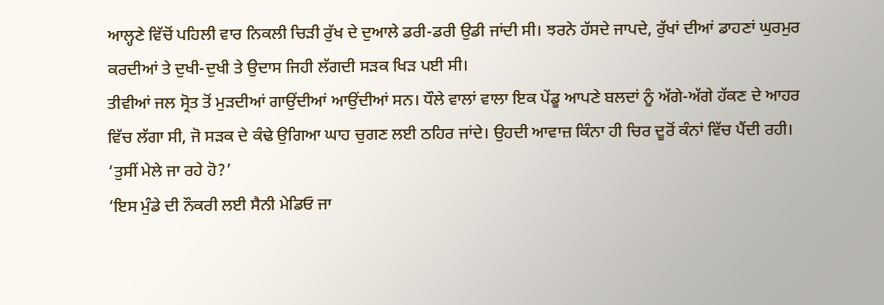ਆਲ੍ਹਣੇ ਵਿੱਚੋਂ ਪਹਿਲੀ ਵਾਰ ਨਿਕਲੀ ਚਿੜੀ ਰੁੱਖ ਦੇ ਦੁਆਲੇ ਡਰੀ-ਡਰੀ ਉਡੀ ਜਾਂਦੀ ਸੀ। ਝਰਨੇ ਹੱਸਦੇ ਜਾਪਦੇ, ਰੁੱਖਾਂ ਦੀਆਂ ਡਾਹਣਾਂ ਘੁਰਮੁਰ ਕਰਦੀਆਂ ਤੇ ਦੁਖੀ-ਦੁਖੀ ਤੇ ਉਦਾਸ ਜਿਹੀ ਲੱਗਦੀ ਸੜਕ ਖਿੜ ਪਈ ਸੀ।
ਤੀਵੀਆਂ ਜਲ ਸ੍ਰੋਤ ਤੋਂ ਮੁੜਦੀਆਂ ਗਾਉਂਦੀਆਂ ਆਉਂਦੀਆਂ ਸਨ। ਧੌਲੇ ਵਾਲਾਂ ਵਾਲਾ ਇਕ ਪੇਂਡੂ ਆਪਣੇ ਬਲਦਾਂ ਨੂੰ ਅੱਗੇ-ਅੱਗੇ ਹੱਕਣ ਦੇ ਆਹਰ ਵਿੱਚ ਲੱਗਾ ਸੀ, ਜੋ ਸੜਕ ਦੇ ਕੰਢੇ ਉਗਿਆ ਘਾਹ ਚੁਗਣ ਲਈ ਠਹਿਰ ਜਾਂਦੇ। ਉਹਦੀ ਆਵਾਜ਼ ਕਿੰਨਾ ਹੀ ਚਿਰ ਦੂਰੋਂ ਕੰਨਾਂ ਵਿੱਚ ਪੈਂਦੀ ਰਹੀ।
‘ਤੁਸੀਂ ਮੇਲੇ ਜਾ ਰਹੇ ਹੋ?’
‘ਇਸ ਮੁੰਡੇ ਦੀ ਨੌਕਰੀ ਲਈ ਸੈਨੀ ਮੇਡਿਓ ਜਾ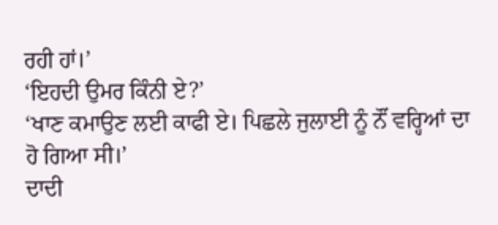ਰਹੀ ਹਾਂ।’
‘ਇਹਦੀ ਉਮਰ ਕਿੰਨੀ ਏ?’
‘ਖਾਣ ਕਮਾਉਣ ਲਈ ਕਾਫੀ ਏ। ਪਿਛਲੇ ਜੁਲਾਈ ਨੂੰ ਨੌਂ ਵਰ੍ਹਿਆਂ ਦਾ ਹੋ ਗਿਆ ਸੀ।’
ਦਾਦੀ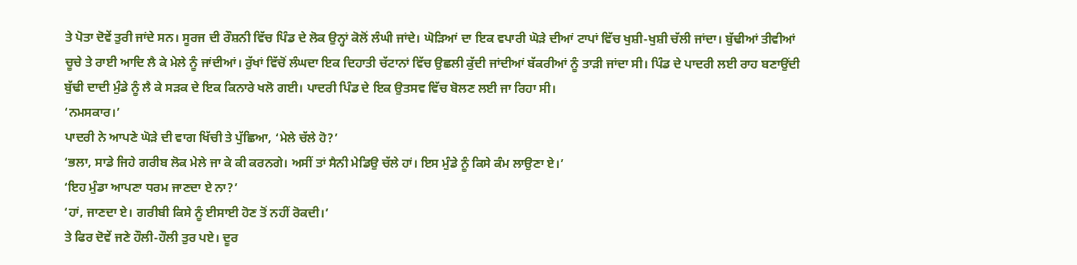ਤੇ ਪੋਤਾ ਦੋਵੇਂ ਤੁਰੀ ਜਾਂਦੇ ਸਨ। ਸੂਰਜ ਦੀ ਰੌਸ਼ਨੀ ਵਿੱਚ ਪਿੰਡ ਦੇ ਲੋਕ ਉਨ੍ਹਾਂ ਕੋਲੋਂ ਲੰਘੀ ਜਾਂਦੇ। ਘੋੜਿਆਂ ਦਾ ਇਕ ਵਪਾਰੀ ਘੋੜੇ ਦੀਆਂ ਟਾਪਾਂ ਵਿੱਚ ਖੁਸ਼ੀ-ਖੁਸ਼ੀ ਚੱਲੀ ਜਾਂਦਾ। ਬੁੱਢੀਆਂ ਤੀਵੀਆਂ ਚੂਚੇ ਤੇ ਰਾਈ ਆਦਿ ਲੈ ਕੇ ਮੇਲੇ ਨੂੰ ਜਾਂਦੀਆਂ। ਰੁੱਖਾਂ ਵਿੱਚੋਂ ਲੰਘਦਾ ਇਕ ਦਿਹਾਤੀ ਚੱਟਾਨਾਂ ਵਿੱਚ ਉਛਲੀ ਕੁੱਦੀ ਜਾਂਦੀਆਂ ਬੱਕਰੀਆਂ ਨੂੰ ਤਾੜੀ ਜਾਂਦਾ ਸੀ। ਪਿੰਡ ਦੇ ਪਾਦਰੀ ਲਈ ਰਾਹ ਬਣਾਉਂਦੀ ਬੁੱਢੀ ਦਾਦੀ ਮੁੰਡੇ ਨੂੰ ਲੈ ਕੇ ਸੜਕ ਦੇ ਇਕ ਕਿਨਾਰੇ ਖਲੋ ਗਈ। ਪਾਦਰੀ ਪਿੰਡ ਦੇ ਇਕ ਉਤਸਵ ਵਿੱਚ ਬੋਲਣ ਲਈ ਜਾ ਰਿਹਾ ਸੀ।
‘ਨਮਸਕਾਰ।’
ਪਾਦਰੀ ਨੇ ਆਪਣੇ ਘੋੜੇ ਦੀ ਵਾਗ ਖਿੱਚੀ ਤੇ ਪੁੱਛਿਆ, ‘ਮੇਲੇ ਚੱਲੇ ਹੋ?’
‘ਭਲਾ, ਸਾਡੇ ਜਿਹੇ ਗਰੀਬ ਲੋਕ ਮੇਲੇ ਜਾ ਕੇ ਕੀ ਕਰਨਗੇ। ਅਸੀਂ ਤਾਂ ਸੈਨੀ ਮੇਡਿਉ ਚੱਲੇ ਹਾਂ। ਇਸ ਮੁੰਡੇ ਨੂੰ ਕਿਸੇ ਕੰਮ ਲਾਉਣਾ ਏ।’
‘ਇਹ ਮੁੰਡਾ ਆਪਣਾ ਧਰਮ ਜਾਣਦਾ ਏ ਨਾ?’
‘ਹਾਂ, ਜਾਣਦਾ ਏ। ਗਰੀਬੀ ਕਿਸੇ ਨੂੰ ਈਸਾਈ ਹੋਣ ਤੋਂ ਨਹੀਂ ਰੋਕਦੀ।’
ਤੇ ਫਿਰ ਦੋਵੇਂ ਜਣੇ ਹੌਲੀ-ਹੌਲੀ ਤੁਰ ਪਏ। ਦੂਰ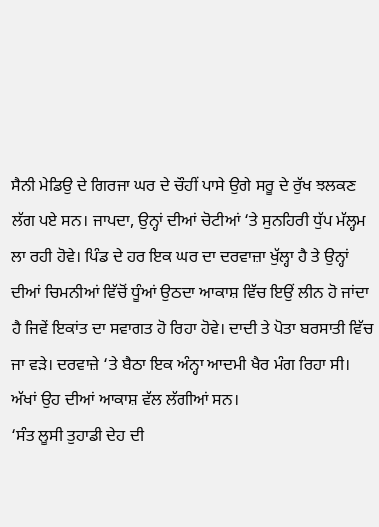ਸੈਨੀ ਮੇਡਿਉ ਦੇ ਗਿਰਜਾ ਘਰ ਦੇ ਚੌਹੀਂ ਪਾਸੇ ਉਗੇ ਸਰੂ ਦੇ ਰੁੱਖ ਝਲਕਣ ਲੱਗ ਪਏ ਸਨ। ਜਾਪਦਾ, ਉਨ੍ਹਾਂ ਦੀਆਂ ਚੋਟੀਆਂ ‘ਤੇ ਸੁਨਹਿਰੀ ਧੁੱਪ ਮੱਲ੍ਹਮ ਲਾ ਰਹੀ ਹੋਵੇ। ਪਿੰਡ ਦੇ ਹਰ ਇਕ ਘਰ ਦਾ ਦਰਵਾਜ਼ਾ ਖੁੱਲ੍ਹਾ ਹੈ ਤੇ ਉਨ੍ਹਾਂ ਦੀਆਂ ਚਿਮਨੀਆਂ ਵਿੱਚੋਂ ਧੂੰਆਂ ਉਠਦਾ ਆਕਾਸ਼ ਵਿੱਚ ਇਉਂ ਲੀਨ ਹੋ ਜਾਂਦਾ ਹੈ ਜਿਵੇਂ ਇਕਾਂਤ ਦਾ ਸਵਾਗਤ ਹੋ ਰਿਹਾ ਹੋਵੇ। ਦਾਦੀ ਤੇ ਪੋਤਾ ਬਰਸਾਤੀ ਵਿੱਚ ਜਾ ਵੜੇ। ਦਰਵਾਜ਼ੇ ‘ਤੇ ਬੈਠਾ ਇਕ ਅੰਨ੍ਹਾ ਆਦਮੀ ਖੈਰ ਮੰਗ ਰਿਹਾ ਸੀ। ਅੱਖਾਂ ਉਹ ਦੀਆਂ ਆਕਾਸ਼ ਵੱਲ ਲੱਗੀਆਂ ਸਨ।
‘ਸੰਤ ਲੂਸੀ ਤੁਹਾਡੀ ਦੇਹ ਦੀ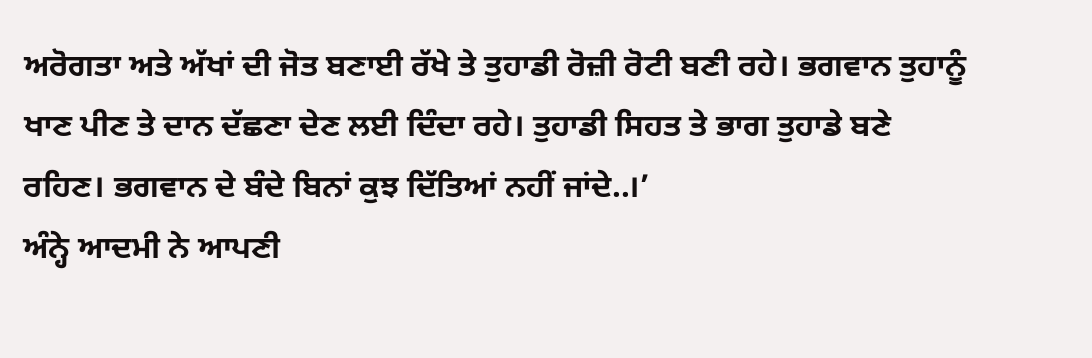ਅਰੋਗਤਾ ਅਤੇ ਅੱਖਾਂ ਦੀ ਜੋਤ ਬਣਾਈ ਰੱਖੇ ਤੇ ਤੁਹਾਡੀ ਰੋਜ਼ੀ ਰੋਟੀ ਬਣੀ ਰਹੇ। ਭਗਵਾਨ ਤੁਹਾਨੂੰ ਖਾਣ ਪੀਣ ਤੇ ਦਾਨ ਦੱਛਣਾ ਦੇਣ ਲਈ ਦਿੰਦਾ ਰਹੇ। ਤੁਹਾਡੀ ਸਿਹਤ ਤੇ ਭਾਗ ਤੁਹਾਡੇ ਬਣੇ ਰਹਿਣ। ਭਗਵਾਨ ਦੇ ਬੰਦੇ ਬਿਨਾਂ ਕੁਝ ਦਿੱਤਿਆਂ ਨਹੀਂ ਜਾਂਦੇ..।’
ਅੰਨ੍ਹੇ ਆਦਮੀ ਨੇ ਆਪਣੀ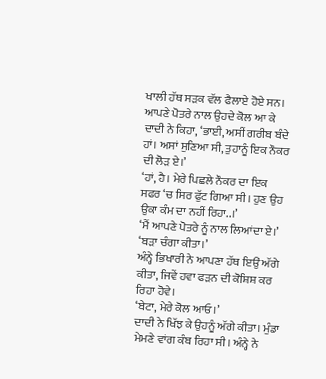ਖਾਲੀ ਹੱਥ ਸੜਕ ਵੱਲ ਫੈਲਾਏ ਹੋਏ ਸਨ। ਆਪਣੇ ਪੋਤਰੇ ਨਾਲ ਉਹਦੇ ਕੋਲ ਆ ਕੇ ਦਾਦੀ ਨੇ ਕਿਹਾ, ‘ਭਾਈ, ਅਸੀਂ ਗਰੀਬ ਬੰਦੇ ਹਾਂ। ਅਸਾਂ ਸੁਣਿਆ ਸੀ, ਤੁਹਾਨੂੰ ਇਕ ਨੌਕਰ ਦੀ ਲੋੜ ਏ।’
‘ਹਾਂ, ਹੈ। ਮੇਰੇ ਪਿਛਲੇ ਨੌਕਰ ਦਾ ਇਕ ਸਫਰ ‘ਚ ਸਿਰ ਫੁੱਟ ਗਿਆ ਸੀ। ਹੁਣ ਉਹ ਉਕਾ ਕੰਮ ਦਾ ਨਹੀਂ ਰਿਹਾ..।’
‘ਮੈਂ ਆਪਣੇ ਪੋਤਰੇ ਨੂੰ ਨਾਲ ਲਿਆਂਦਾ ਏ।’
‘ਬੜਾ ਚੰਗਾ ਕੀਤਾ।’
ਅੰਨ੍ਹੇ ਭਿਖਾਰੀ ਨੇ ਆਪਣਾ ਹੱਥ ਇਉਂ ਅੱਗੇ ਕੀਤਾ, ਜਿਵੇਂ ਹਵਾ ਫੜਨ ਦੀ ਕੋਸ਼ਿਸ਼ ਕਰ ਰਿਹਾ ਹੋਵੇ।
‘ਬੇਟਾ, ਮੇਰੇ ਕੋਲ ਆਓ।’
ਦਾਦੀ ਨੇ ਖਿੱਝ ਕੇ ਉਹਨੂੰ ਅੱਗੇ ਕੀਤਾ। ਮੁੰਡਾ ਮੇਮਣੇ ਵਾਂਗ ਕੰਬ ਰਿਹਾ ਸੀ। ਅੰਨ੍ਹੇ ਨੇ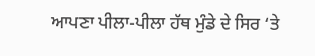ਆਪਣਾ ਪੀਲਾ-ਪੀਲਾ ਹੱਥ ਮੁੰਡੇ ਦੇ ਸਿਰ ‘ਤੇ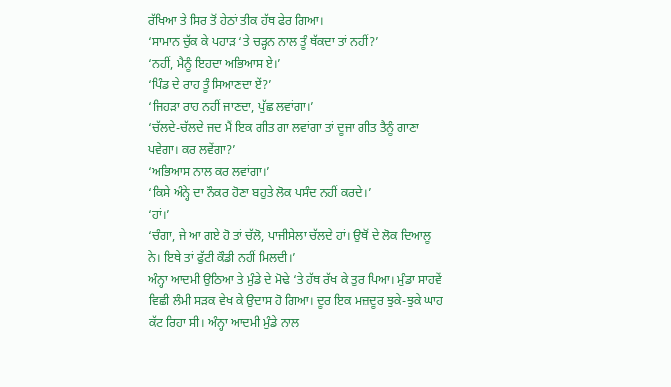ਰੱਖਿਆ ਤੇ ਸਿਰ ਤੋਂ ਹੇਠਾਂ ਤੀਕ ਹੱਥ ਫੇਰ ਗਿਆ।
‘ਸਾਮਾਨ ਚੁੱਕ ਕੇ ਪਹਾੜ ‘ਤੇ ਚੜ੍ਹਨ ਨਾਲ ਤੂੰ ਥੱਕਦਾ ਤਾਂ ਨਹੀਂ?’
‘ਨਹੀਂ, ਮੈਨੂੰ ਇਹਦਾ ਅਭਿਆਸ ਏ।’
‘ਪਿੰਡ ਦੇ ਰਾਹ ਤੂੰ ਸਿਆਣਦਾ ਏਂ?’
‘ਜਿਹੜਾ ਰਾਹ ਨਹੀਂ ਜਾਣਦਾ, ਪੁੱਛ ਲਵਾਂਗਾ।’
‘ਚੱਲਦੇ-ਚੱਲਦੇ ਜਦ ਮੈਂ ਇਕ ਗੀਤ ਗਾ ਲਵਾਂਗਾ ਤਾਂ ਦੂਜਾ ਗੀਤ ਤੈਨੂੰ ਗਾਣਾ ਪਵੇਗਾ। ਕਰ ਲਵੇਂਗਾ?’
‘ਅਭਿਆਸ ਨਾਲ ਕਰ ਲਵਾਂਗਾ।’
‘ਕਿਸੇ ਅੰਨ੍ਹੇ ਦਾ ਨੌਕਰ ਹੋਣਾ ਬਹੁਤੇ ਲੋਕ ਪਸੰਦ ਨਹੀਂ ਕਰਦੇ।’
‘ਹਾਂ।’
‘ਚੰਗਾ, ਜੇ ਆ ਗਏ ਹੋ ਤਾਂ ਚੱਲੋ, ਪਾਜੀਸੇਲਾ ਚੱਲਦੇ ਹਾਂ। ਉਥੋਂ ਦੇ ਲੋਕ ਦਿਆਲੂ ਨੇ। ਇਥੇ ਤਾਂ ਫੁੱਟੀ ਕੌਡੀ ਨਹੀਂ ਮਿਲਦੀ।’
ਅੰਨ੍ਹਾ ਆਦਮੀ ਉਠਿਆ ਤੇ ਮੁੰਡੇ ਦੇ ਮੋਢੇ ‘ਤੇ ਹੱਥ ਰੱਖ ਕੇ ਤੁਰ ਪਿਆ। ਮੁੰਡਾ ਸਾਹਵੇਂ ਵਿਛੀ ਲੰਮੀ ਸੜਕ ਵੇਖ ਕੇ ਉਦਾਸ ਹੋ ਗਿਆ। ਦੂਰ ਇਕ ਮਜ਼ਦੂਰ ਝੁਕੇ-ਝੁਕੇ ਘਾਹ ਕੱਟ ਰਿਹਾ ਸੀ। ਅੰਨ੍ਹਾ ਆਦਮੀ ਮੁੰਡੇ ਨਾਲ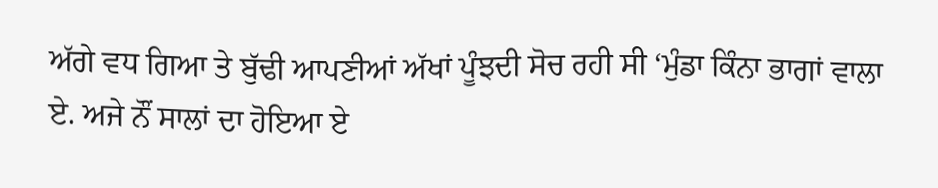ਅੱਗੇ ਵਧ ਗਿਆ ਤੇ ਬੁੱਢੀ ਆਪਣੀਆਂ ਅੱਖਾਂ ਪੂੰਝਦੀ ਸੋਚ ਰਹੀ ਸੀ ‘ਮੁੰਡਾ ਕਿੰਨਾ ਭਾਗਾਂ ਵਾਲਾ ਏ. ਅਜੇ ਨੌਂ ਸਾਲਾਂ ਦਾ ਹੋਇਆ ਏ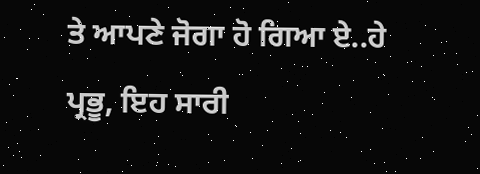ਤੇ ਆਪਣੇ ਜੋਗਾ ਹੋ ਗਿਆ ਏ..ਹੇ ਪ੍ਰਭੂ, ਇਹ ਸਾਰੀ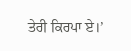ਤੇਰੀ ਕਿਰਪਾ ਏ।’